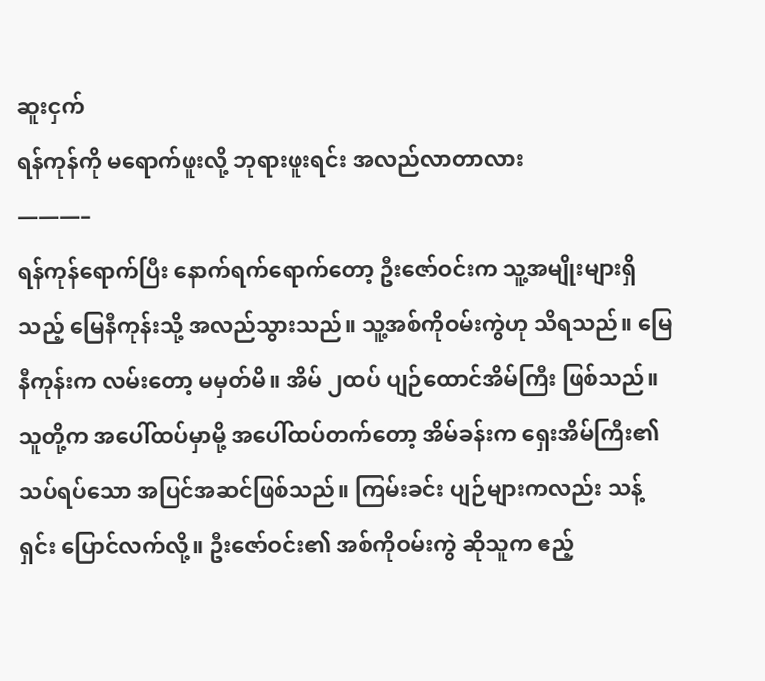ဆူးငှက်
ရန်ကုန်ကို မရောက်ဖူးလို့ ဘုရားဖူးရင်း အလည်လာတာလား
———–
ရန်ကုန်ရောက်ပြီး နောက်ရက်ရောက်တော့ ဦးဇော်ဝင်းက သူ့အမျိုးများရှိသည့် မြေနီကုန်းသို့ အလည်သွားသည်။ သူ့အစ်ကိုဝမ်းကွဲဟု သိရသည်။ မြေနီကုန်းက လမ်းတော့ မမှတ်မိ။ အိမ် ၂ထပ် ပျဉ်ထောင်အိမ်ကြီး ဖြစ်သည်။ သူတို့က အပေါ်ထပ်မှာမို့ အပေါ်ထပ်တက်တော့ အိမ်ခန်းက ရှေးအိမ်ကြီး၏ သပ်ရပ်သော အပြင်အဆင်ဖြစ်သည်။ ကြမ်းခင်း ပျဉ်များကလည်း သန့်ရှင်း ပြောင်လက်လို့။ ဦးဇော်ဝင်း၏ အစ်ကိုဝမ်းကွဲ ဆိုသူက ဧည့်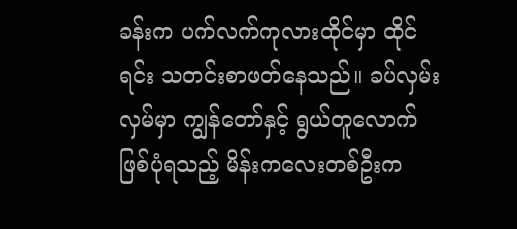ခန်းက ပက်လက်ကုလားထိုင်မှာ ထိုင်ရင်း သတင်းစာဖတ်နေသည်။ ခပ်လှမ်းလှမ်မှာ ကျွန်တော်နှင့် ရွယ်တူလောက် ဖြစ်ပုံရသည့် မိန်းကလေးတစ်ဦးက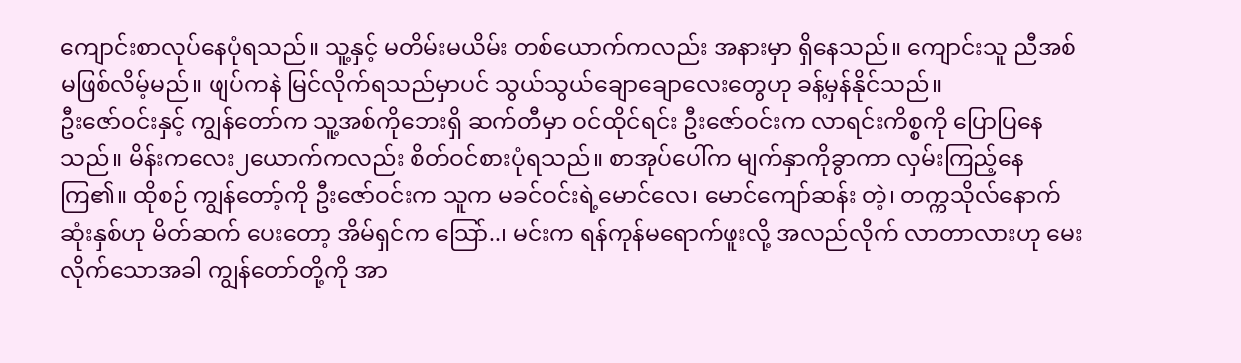ကျောင်းစာလုပ်နေပုံရသည်။ သူ့နှင့် မတိမ်းမယိမ်း တစ်ယောက်ကလည်း အနားမှာ ရှိနေသည်။ ကျောင်းသူ ညီအစ်မဖြစ်လိမ့်မည်။ ဖျပ်ကနဲ မြင်လိုက်ရသည်မှာပင် သွယ်သွယ်ချောချောလေးတွေဟု ခန့်မှန်နိုင်သည်။
ဦးဇော်ဝင်းနှင့် ကျွန်တော်က သူ့အစ်ကိုဘေးရှိ ဆက်တီမှာ ဝင်ထိုင်ရင်း ဦးဇော်ဝင်းက လာရင်းကိစ္စကို ပြောပြနေသည်။ မိန်းကလေး၂ယောက်ကလည်း စိတ်ဝင်စားပုံရသည်။ စာအုပ်ပေါ်က မျက်နှာကိုခွာကာ လှမ်းကြည့်နေကြ၏။ ထိုစဉ် ကျွန်တော့်ကို ဦးဇော်ဝင်းက သူက မခင်ဝင်းရဲ့မောင်လေ၊ မောင်ကျော်ဆန်း တဲ့၊ တက္ကသိုလ်နောက်ဆုံးနှစ်ဟု မိတ်ဆက် ပေးတော့ အိမ်ရှင်က သြော်..၊ မင်းက ရန်ကုန်မရောက်ဖူးလို့ အလည်လိုက် လာတာလားဟု မေးလိုက်သောအခါ ကျွန်တော်တို့ကို အာ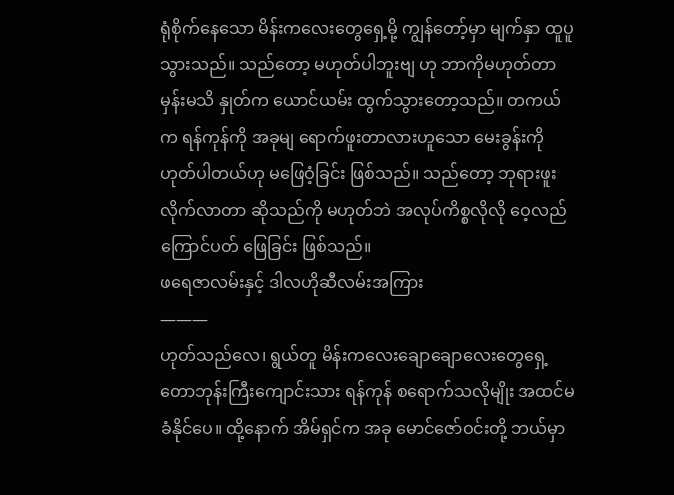ရုံစိုက်နေသော မိန်းကလေးတွေရှေ့မို့ ကျွန်တော့်မှာ မျက်နှာ ထူပူသွားသည်။ သည်တော့ မဟုတ်ပါဘူးဗျ ဟု ဘာကိုမဟုတ်တာမှန်းမသိ နှုတ်က ယောင်ယမ်း ထွက်သွားတော့သည်။ တကယ်က ရန်ကုန်ကို အခုမျ ရောက်ဖူးတာလားဟူသော မေးခွန်းကို ဟုတ်ပါတယ်ဟု မဖြေဝံ့ခြင်း ဖြစ်သည်။ သည်တော့ ဘုရားဖူးလိုက်လာတာ ဆိုသည်ကို မဟုတ်ဘဲ အလုပ်ကိစ္စလိုလို ဝေ့လည်ကြောင်ပတ် ဖြေခြင်း ဖြစ်သည်။
ဖရေဇာလမ်းနှင့် ဒါလဟိုဆီလမ်းအကြား
———
ဟုတ်သည်လေ၊ ရွယ်တူ မိန်းကလေးချောချောလေးတွေရှေ့ တောဘုန်းကြီးကျောင်းသား ရန်ကုန် စရောက်သလိုမျိုး အထင်မခံနိုင်ပေ။ ထို့နောက် အိမ်ရှင်က အခု မောင်ဇော်ဝင်းတို့ ဘယ်မှာ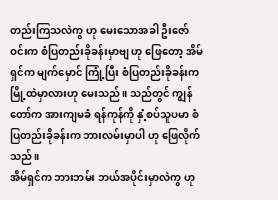တည်းကြသလဲကွ ဟု မေးသောအခါ ဦးဇော်ဝင်းက စံပြတည်းခိုခန်းမှာဗျ ဟု ဖြေတော့ အိမ်ရှင်က မျက်မှောင် ကြုံ့ပြီး စံပြတည်းခိုခန်းက မြို့ထဲမှာလားဟု မေးသည်။ သည်တွင် ကျွန်တော်က အားကျမခံ ရန်ကုန်ကို နှံ့စပ်သူပမာ စံပြတည်းခိုခန်းက ဘားလမ်းမှာပါ ဟု ဖြေလိုက်သည်။
အိမ်ရှင်က ဘားဘမ်း ဘယ်အပိုင်းမှာလဲကွ ဟု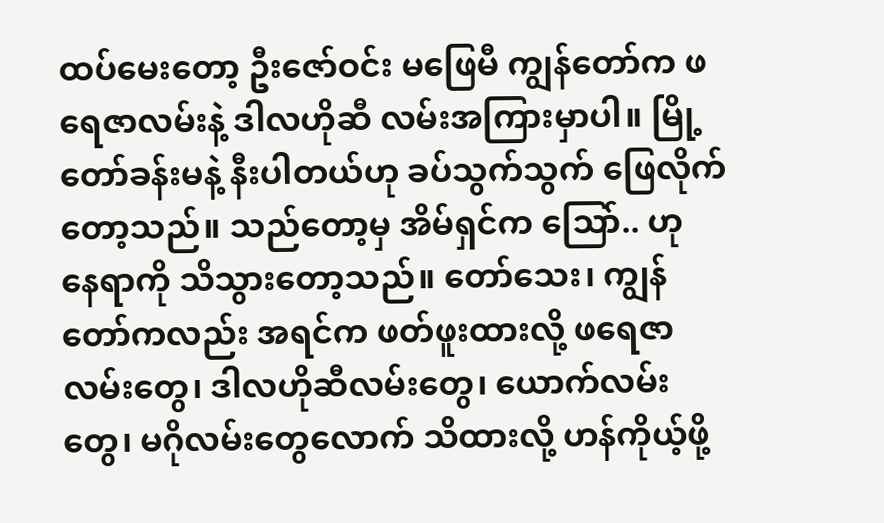ထပ်မေးတော့ ဦးဇော်ဝင်း မဖြေမီ ကျွန်တော်က ဖရေဇာလမ်းနဲ့ ဒါလဟိုဆီ လမ်းအကြားမှာပါ။ မြို့တော်ခန်းမနဲ့ နီးပါတယ်ဟု ခပ်သွက်သွက် ဖြေလိုက်တော့သည်။ သည်တော့မှ အိမ်ရှင်က သြော်.. ဟု နေရာကို သိသွားတော့သည်။ တော်သေး၊ ကျွန်တော်ကလည်း အရင်က ဖတ်ဖူးထားလို့ ဖရေဇာလမ်းတွေ၊ ဒါလဟိုဆီလမ်းတွေ၊ ယောက်လမ်းတွေ၊ မဂိုလမ်းတွေလောက် သိထားလို့ ဟန်ကိုယ့်ဖို့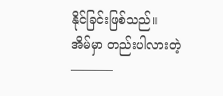နိုင်ခြင်းဖြစ်သည်။
အိမ်မှာ တည်းပါလားတဲ့
———–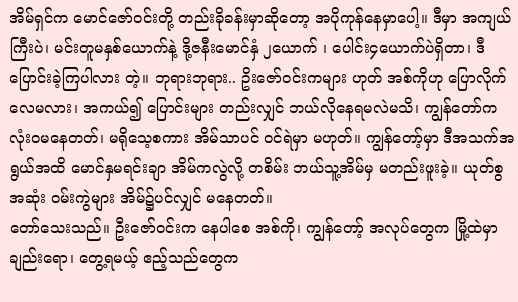အိမ်ရှင်က မောင်ဇော်ဝင်းတို့ တည်းခိုခန်းမှာဆိုတော့ အပိုကုန်နေမှာပေါ့။ ဒီမှာ အကျယ်ကြီးပဲ၊ မင်းတူမနှစ်ယောက်နဲ့ ဒို့ဇနီးမောင်နှံ ၂ယောက် ၊ ပေါင်း၄ယောက်ပဲရှိတာ၊ ဒီပြောင်းခဲ့ကြပါလား တဲ့။ ဘုရားဘုရား.. ဥိးဇော်ဝင်းကများ ဟုတ် အစ်ကိုဟု ပြောလိုက်လေမလား၊ အကယ်၍ ပြောင်းများ တည်းလျှင် ဘယ်လိုနေရမလဲမသိ၊ ကျွန်တော်က လုံးဝမနေတတ်၊ မရိုသေ့စကား အိမ်သာပင် ဝင်ရဲမှာ မဟုတ်။ ကျွန်တော့်မှာ ဒီအသက်အရွယ်အထိ မောင်နှမရင်းချာ အိမ်ကလွဲလို့ တစိမ်း ဘယ်သူ့အိမ်မှ မတည်းဖူးခဲ့။ ယုတ်စွအဆုံး ဝမ်းကွဲများ အိမ်၌ပင်လျှင် မနေတတ်။
တော်သေးသည်။ ဦးဇော်ဝင်းက နေပါစေ အစ်ကို၊ ကျွန်တော့် အလုပ်တွေက မြို့ထဲမှာချည်းရော၊ တွေ့ရမယ့် ဧည့်သည်တွေက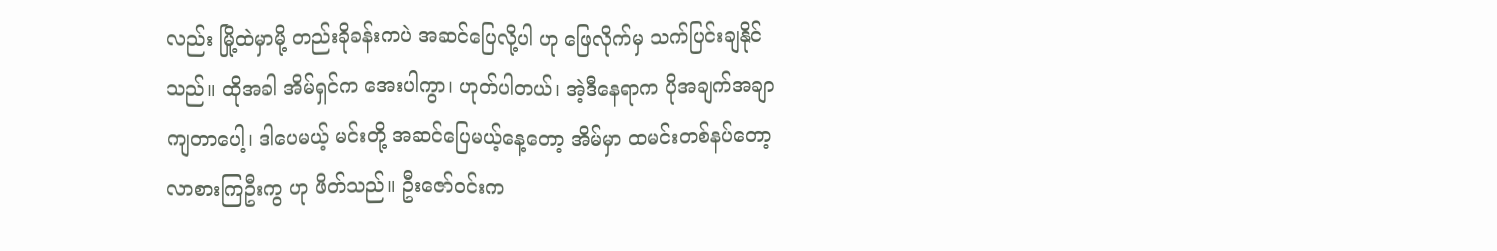လည်း မြို့ထဲမှာမို့ တည်းခိုခန်းကပဲ အဆင်ပြေလို့ပါ ဟု ဖြေလိုက်မှ သက်ပြင်းချနိုင်သည်။ ထိုအခါ အိမ်ရှင်က အေးပါကွာ၊ ဟုတ်ပါတယ်၊ အဲ့ဒီနေရာက ပိုအချက်အချာကျတာပေါ့၊ ဒါပေမယ့် မင်းတို့ အဆင်ပြေမယ့်နေ့တော့ အိမ်မှာ ထမင်းတစ်နပ်တော့ လာစားကြဦးကွ ဟု ဖိတ်သည်။ ဦးဇော်ဝင်းက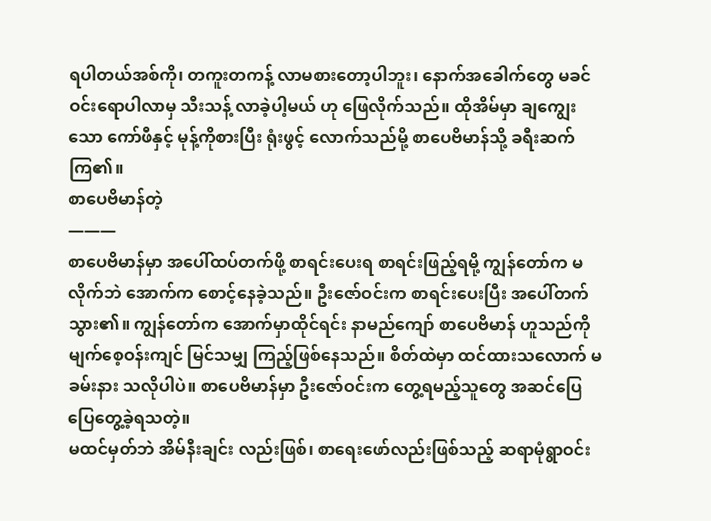ရပါတယ်အစ်ကို၊ တကူးတကန့် လာမစားတော့ပါဘူး၊ နောက်အခေါက်တွေ မခင်ဝင်းရောပါလာမှ သီးသန့် လာခဲ့ပါ့မယ် ဟု ဖြေလိုက်သည်။ ထိုအိမ်မှာ ချကျွေးသော ကော်ဖီနှင့် မုန့်ကိုစားပြီး ရုံးဖွင့် လောက်သည်မို့ စာပေဗိမာန်သို့ ခရီးဆက်ကြ၏။
စာပေဗိမာန်တဲ့
———
စာပေဗိမာန်မှာ အပေါ်ထပ်တက်ဖို့ စာရင်းပေးရ စာရင်းဖြည့်ရမို့ ကျွန်တော်က မလိုက်ဘဲ အောက်က စောင့်နေခဲ့သည်။ ဦးဇော်ဝင်းက စာရင်းပေးပြီး အပေါ်တက်သွား၏။ ကျွန်တော်က အောက်မှာထိုင်ရင်း နာမည်ကျော် စာပေဗိမာန် ဟူသည်ကို မျက်စေ့ဝန်းကျင် မြင်သမျှ ကြည့်ဖြစ်နေသည်။ စိတ်ထဲမှာ ထင်ထားသလောက် မခမ်းနား သလိုပါပဲ။ စာပေဗိမာန်မှာ ဦးဇော်ဝင်းက တွေ့ရမည့်သူတွေ အဆင်ပြေပြေတွေ့ခဲ့ရသတဲ့။
မထင်မှတ်ဘဲ အိမ်နီးချင်း လည်းဖြစ်၊ စာရေးဖော်လည်းဖြစ်သည့် ဆရာမုံရွာဝင်း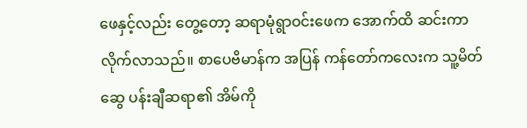ဖေနှင့်လည်း တွေ့တော့ ဆရာမုံရွာဝင်းဖေက အောက်ထိ ဆင်းကာ လိုက်လာသည်။ စာပေဗိမာန်က အပြန် ကန်တော်ကလေးက သူ့မိတ်ဆွေ ပန်းချီဆရာ၏ အိမ်ကို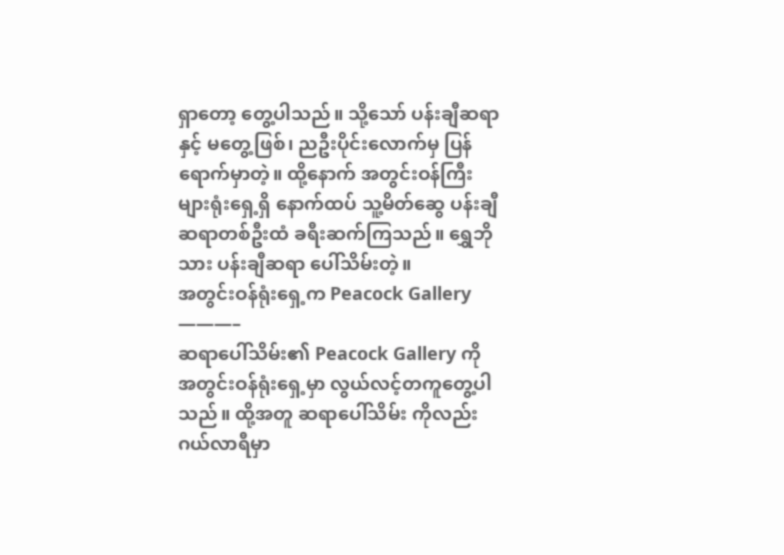ရှာတော့ တွေ့ပါသည်။ သို့သော် ပန်းချီဆရာနှင့် မတွေ့ဖြစ်၊ ညဦးပိုင်းလောက်မှ ပြန်ရောက်မှာတဲ့။ ထို့နောက် အတွင်းဝန်ကြီးများရုံးရှေ့ရှိ နောက်ထပ် သူ့မိတ်ဆွေ ပန်းချီဆရာတစ်ဦးထံ ခရီးဆက်ကြသည်။ ရွှေဘိုသား ပန်းချီဆရာ ပေါ်သိမ်းတဲ့။
အတွင်းဝန်ရုံးရှေ့က Peacock Gallery
———–
ဆရာပေါ်သိမ်း၏ Peacock Gallery ကို အတွင်းဝန်ရုံးရှေ့မှာ လွယ်လင့်တကူတွေ့ပါသည်။ ထို့အတူ ဆရာပေါ်သိမ်း ကိုလည်း ဂယ်လာရီမှာ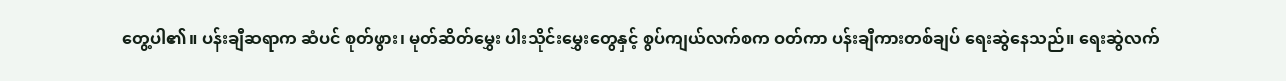တွေ့ပါ၏။ ပန်းချီဆရာက ဆံပင် စုတ်ဖွား၊ မုတ်ဆိတ်မွှေး ပါးသိုင်းမွှေးတွေနှင့် စွပ်ကျယ်လက်စက ဝတ်ကာ ပန်းချီကားတစ်ချပ် ရေးဆွဲနေသည်။ ရေးဆွဲလက်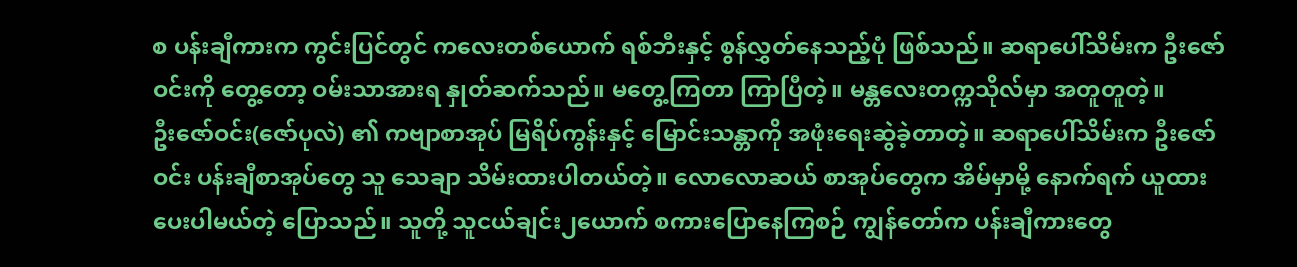စ ပန်းချီကားက ကွင်းပြင်တွင် ကလေးတစ်ယောက် ရစ်ဘီးနှင့် စွန်လွှတ်နေသည့်ပုံ ဖြစ်သည်။ ဆရာပေါ်သိမ်းက ဦးဇော်ဝင်းကို တွေ့တော့ ဝမ်းသာအားရ နှုတ်ဆက်သည်။ မတွေ့ကြတာ ကြာပြီတဲ့။ မန္တလေးတက္ကသိုလ်မှာ အတူတူတဲ့။
ဦးဇော်ဝင်း(ဇော်ပုလဲ) ၏ ကဗျာစာအုပ် မြရိပ်ကွန်းနှင့် မြောင်းသန္တာကို အဖုံးရေးဆွဲခဲ့တာတဲ့။ ဆရာပေါ်သိမ်းက ဦးဇော်ဝင်း ပန်းချီစာအုပ်တွေ သူ သေချာ သိမ်းထားပါတယ်တဲ့။ လောလောဆယ် စာအုပ်တွေက အိမ်မှာမို့ နောက်ရက် ယူထားပေးပါမယ်တဲ့ ပြောသည်။ သူတို့ သူငယ်ချင်း၂ယောက် စကားပြောနေကြစဉ် ကျွန်တော်က ပန်းချီကားတွေ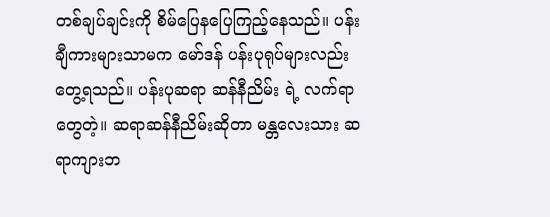တစ်ချပ်ချင်းကို စိမ်ပြေနပြေကြည့်နေသည်။ ပန်းချီကားများသာမက မော်ဒန် ပန်းပုရုပ်များလည်း တွေ့ရသည်။ ပန်းပုဆရာ ဆန်နီညိမ်း ရဲ့ လက်ရာတွေတဲ့။ ဆရာဆန်နီညိမ်းဆိုတာ မန္တလေးသား ဆရာကျားဘ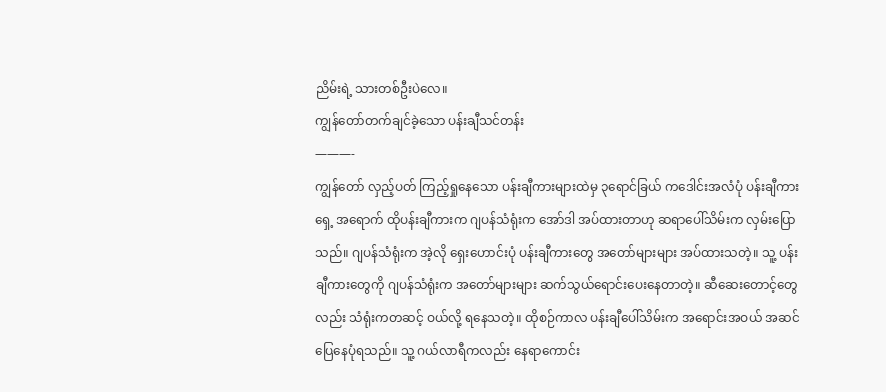ညိမ်းရဲ့ သားတစ်ဦးပဲလေ။
ကျွန်တော်တက်ချင်ခဲ့သော ပန်းချီသင်တန်း
———-
ကျွန်တော် လှည့်ပတ် ကြည့်ရှုနေသော ပန်းချီကားများထဲမှ ၃ရောင်ခြယ် ကဒေါင်းအလံပုံ ပန်းချီကားရှေ့ အရောက် ထိုပန်းချီကားက ဂျပန်သံရုံးက အော်ဒါ အပ်ထားတာဟု ဆရာပေါ်သိမ်းက လှမ်းပြောသည်။ ဂျပန်သံရုံးက အဲ့လို ရှေးဟောင်းပုံ ပန်းချီကားတွေ အတော်များများ အပ်ထားသတဲ့။ သူ့ ပန်းချီကားတွေကို ဂျပန်သံရုံးက အတော်များများ ဆက်သွယ်ရောင်းပေးနေတာတဲ့။ ဆီဆေးတောင့်တွေလည်း သံရုံးကတဆင့် ဝယ်လို့ ရနေသတဲ့။ ထိုစဉ်ကာလ ပန်းချီပေါ်သိမ်းက အရောင်းအဝယ် အဆင်ပြေနေပုံရသည်။ သူ့ ဂယ်လာရီကလည်း နေရာကောင်း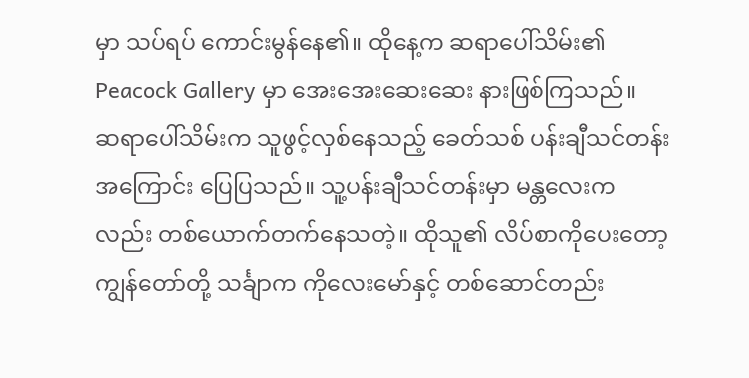မှာ သပ်ရပ် ကောင်းမွန်နေ၏။ ထိုနေ့က ဆရာပေါ်သိမ်း၏ Peacock Gallery မှာ အေးအေးဆေးဆေး နားဖြစ်ကြသည်။
ဆရာပေါ်သိမ်းက သူဖွင့်လှစ်နေသည့် ခေတ်သစ် ပန်းချီသင်တန်း အကြောင်း ပြေပြသည်။ သူ့ပန်းချီသင်တန်းမှာ မန္တလေးကလည်း တစ်ယောက်တက်နေသတဲ့။ ထိုသူ၏ လိပ်စာကိုပေးတော့ ကျွန်တော်တို့ သင်္ချာက ကိုလေးမော်နှင့် တစ်ဆောင်တည်း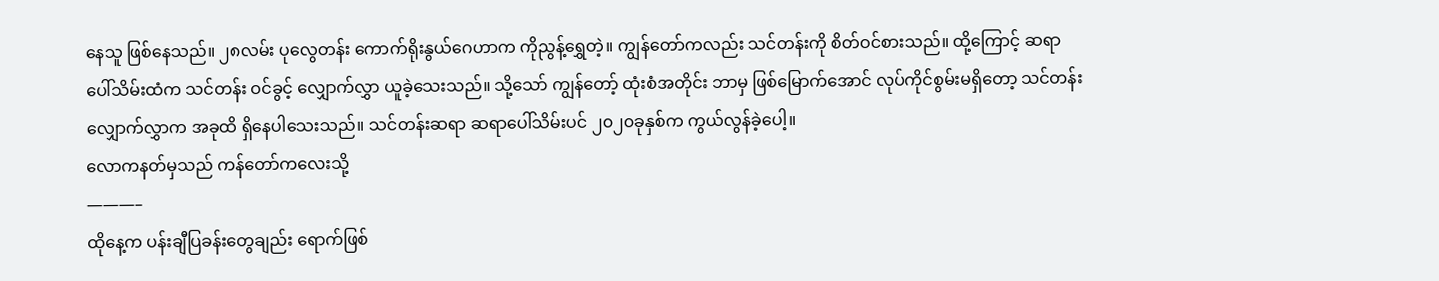နေသူ ဖြစ်နေသည်။ ၂၈လမ်း ပုလွေတန်း ကောက်ရိုးနွယ်ဂေဟာက ကိုညွန့်ရွှေတဲ့။ ကျွန်တော်ကလည်း သင်တန်းကို စိတ်ဝင်စားသည်။ ထို့ကြောင့် ဆရာပေါ်သိမ်းထံက သင်တန်း ဝင်ခွင့် လျှောက်လွှာ ယူခဲ့သေးသည်။ သို့သော် ကျွန်တော့် ထုံးစံအတိုင်း ဘာမှ ဖြစ်မြောက်အောင် လုပ်ကိုင်စွမ်းမရှိတော့ သင်တန်းလျှောက်လွှာက အခုထိ ရှိနေပါသေးသည်။ သင်တန်းဆရာ ဆရာပေါ်သိမ်းပင် ၂၀၂၀ခုနှစ်က ကွယ်လွန်ခဲ့ပေါ့။
လောကနတ်မှသည် ကန်တော်ကလေးသို့
———–
ထိုနေ့က ပန်းချီပြခန်းတွေချည်း ရောက်ဖြစ်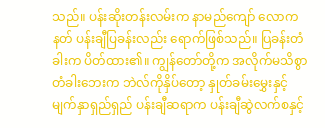သည်။ ပန်းဆိုးတန်းလမ်းက နာမည်ကျော် လောကနတ် ပန်းချီပြခန်းလည်း ရောက်ဖြစ်သည်။ ပြခန်းတံခါးက ပိတ်ထား၏။ ကျွန်တော်တို့က အလိုက်မသိစွာ တံခါးဘေးက ဘဲလ်ကိုနှိပ်တော့ နှုတ်ခမ်းမွှေးနှင့် မျက်နှာရှည်ရှည် ပန်းချီဆရာက ပန်းချီဆွဲလက်စနှင့်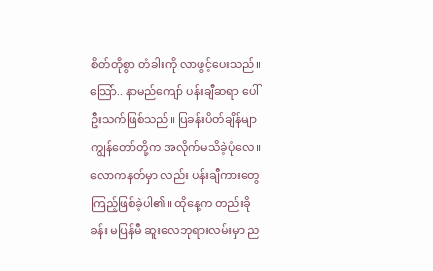စိတ်တိုစွာ တံခါးကို လာဖွင့်ပေးသည်။ သြော်.. နာမည်ကျော် ပန်းချီဆရာ ပေါ်ဦးသက်ဖြစ်သည်။ ပြခန်းပိတ်ချိန်မျာ ကျွန်တော်တို့က အလိုက်မသိခဲ့ပုံလေ။ လောကနတ်မှာ လည်း ပန်းချီကားတွေ ကြည့်ဖြစ်ခဲ့ပါ၏။ ထိုနေ့က တည်းခိုခန်း မပြန်မီ ဆူးလေဘုရားလမ်းမှာ ည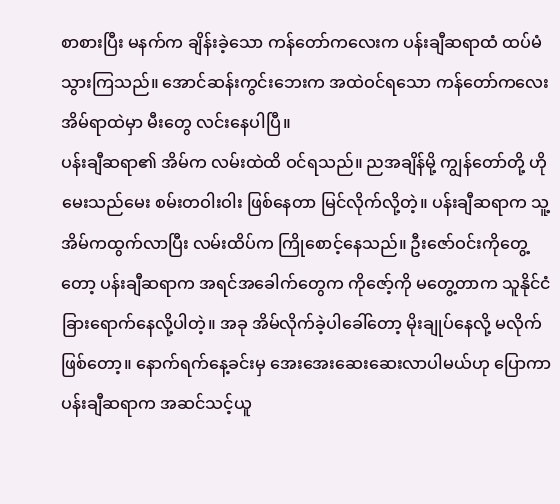စာစားပြီး မနက်က ချိန်းခဲ့သော ကန်တော်ကလေးက ပန်းချီဆရာထံ ထပ်မံ သွားကြသည်။ အောင်ဆန်းကွင်းဘေးက အထဲဝင်ရသော ကန်တော်ကလေး အိမ်ရာထဲမှာ မီးတွေ လင်းနေပါပြီ။
ပန်းချီဆရာ၏ အိမ်က လမ်းထဲထိ ဝင်ရသည်။ ညအချိန်မို့ ကျွန်တော်တို့ ဟိုမေးသည်မေး စမ်းတဝါးဝါး ဖြစ်နေတာ မြင်လိုက်လို့တဲ့။ ပန်းချီဆရာက သူ့အိမ်ကထွက်လာပြီး လမ်းထိပ်က ကြိုစောင့်နေသည်။ ဦးဇော်ဝင်းကိုတွေ့တော့ ပန်းချီဆရာက အရင်အခေါက်တွေက ကိုဇော့်ကို မတွေ့တာက သူနိုင်ငံခြားရောက်နေလို့ပါတဲ့။ အခု အိမ်လိုက်ခဲ့ပါခေါ်တော့ မိုးချုပ်နေလို့ မလိုက်ဖြစ်တော့။ နောက်ရက်နေ့ခင်းမှ အေးအေးဆေးဆေးလာပါမယ်ဟု ပြောကာ ပန်းချီဆရာက အဆင်သင့်ယူ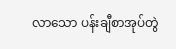လာသော ပန်းချီစာအုပ်တွဲ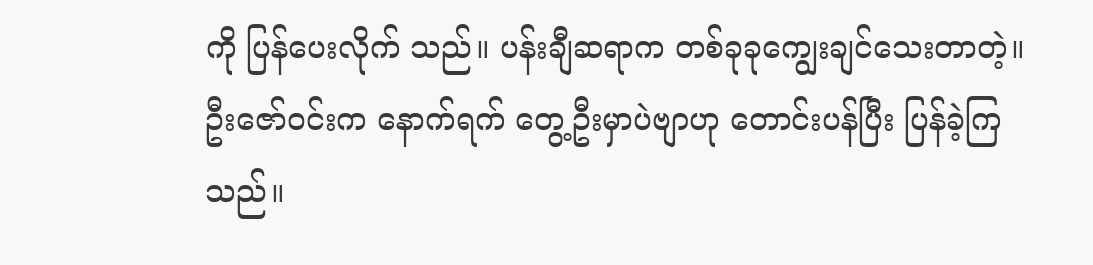ကို ပြန်ပေးလိုက် သည်။ ပန်းချီဆရာက တစ်ခုခုကျွေးချင်သေးတာတဲ့။ ဦးဇော်ဝင်းက နောက်ရက် တွေ့ဦးမှာပဲဗျာဟု တောင်းပန်ပြီး ပြန်ခဲ့ကြသည်။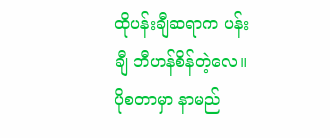ထိုပန်းချီဆရာက ပန်းချီ ဘီဟန်စိန်တဲ့လေ။ ပိုစတာမှာ နာမည်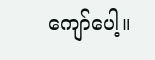ကျော်ပေါ့။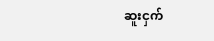ဆူးငှက်